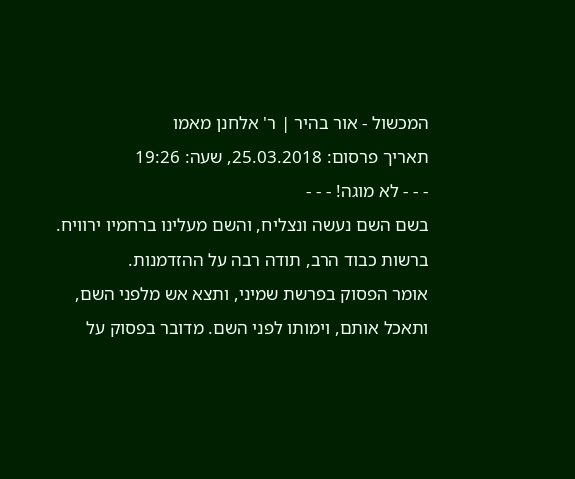המכשול - אור בהיר | ר' אלחנן מאמו
תאריך פרסום: 25.03.2018, שעה: 19:26
- - - לא מוגה! - - -
בשם השם נעשה ונצליח, והשם מעלינו ברחמיו ירוויח.
ברשות כבוד הרב, תודה רבה על ההזדמנות.
אומר הפסוק בפרשת שמיני, ותצא אש מלפני השם,
ותאכל אותם, וימותו לפני השם. מדובר בפסוק על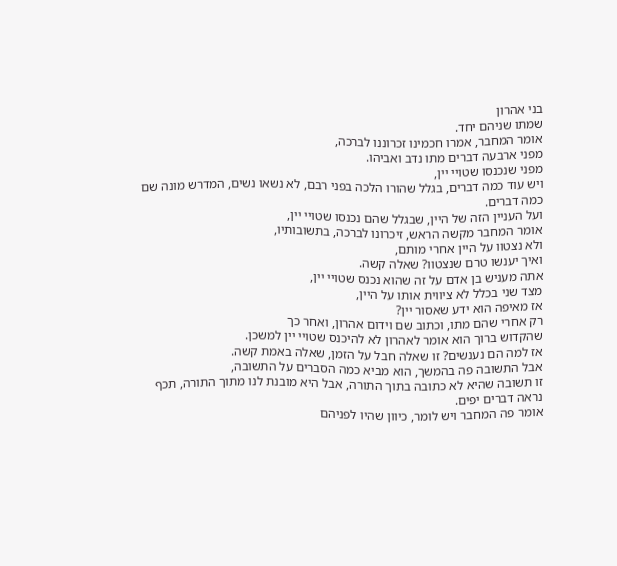בני אהרון
שמתו שניהם יחד.
אומר המחבר, אמרו חכמינו זכרוננו לברכה,
מפני ארבעה דברים מתו נדב ואביהו.
מפני שנכנסו שטויי יין,
ויש עוד כמה דברים, בגלל שהורו הלכה בפני רבם, לא נשאו נשים, המדרש מונה שם כמה דברים.
ועל העניין הזה של היין, שבגלל שהם נכנסו שטויי יין,
אומר המחבר מקשה הראש, זיכרונו לברכה, בתשובותיו,
ולא נצטוו על היין אחרי מותם,
ואיך יענשו טרם שנצטוו? שאלה קשה.
אתה מעניש בן אדם על זה שהוא נכנס שטויי יין,
מצד שני בכלל לא ציווית אותו על היין,
אז מאיפה הוא ידע שאסור יין?
רק אחרי שהם מתו, וכתוב שם וידום אהרון, ואחר כך
שהקדוש ברוך הוא אומר לאהרון לא להיכנס שטויי יין למשכן.
אז למה הם נענשים? זו שאלה חבל על הזמן, שאלה באמת קשה.
אבל התשובה פה בהמשך, הוא מביא כמה הסברים על התשובה,
זו תשובה שהיא לא כתובה בתוך התורה, אבל היא מובנת לנו מתוך התורה, תכף נראה דברים יפים.
אומר פה המחבר ויש לומר, כיוון שהיו לפניהם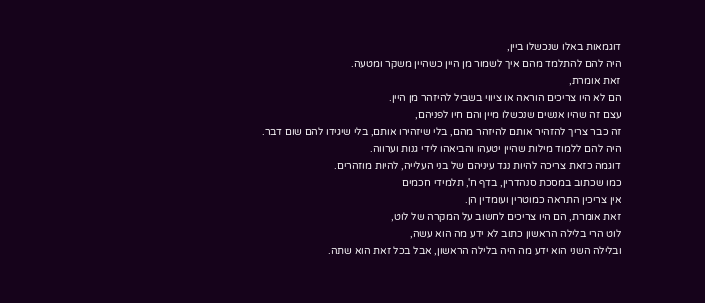דוגמאות באלו שנכשלו ביין,
היה להם להתלמד מהם איך לשמור מן היין כשהיין משקר ומטעה.
זאת אומרת,
הם לא היו צריכים הוראה או ציווי בשביל להיזהר מן היין.
עצם זה שהיו אנשים שנכשלו מיין והם חיו לפניהם,
זה כבר צריך להזהיר אותם להיזהר מהם, בלי שיזהירו אותם, בלי שיגידו להם שום דבר.
היה להם ללמוד מילות שהיין יטעהו והביאהו לידי גנות וערווה.
דוגמה כזאת צריכה להיות נגד עיניהם של בני העלייה, להיות מוזהרים.
כמו שכתוב במסכת סנהדרין, בדף ח', תלמידי חכמים
אין צריכין התראה כמוטרין ועומדין הן.
זאת אומרת, הם היו צריכים לחשוב על המקרה של לוט,
לוט הרי בלילה הראשון כתוב לא ידע מה הוא עשה,
ובלילה השני הוא ידע מה היה בלילה הראשון, אבל בכל זאת הוא שתה.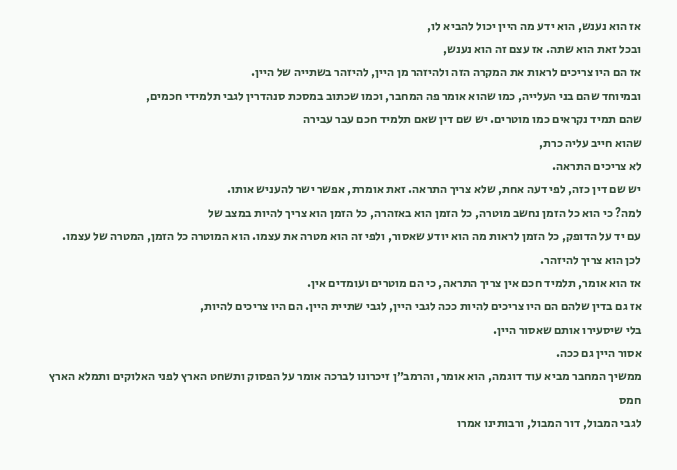אז הוא נענש, הוא ידע מה היין יכול להביא לו,
ובכל זאת הוא שתה. אז עצם זה הוא נענש,
אז הם היו צריכים לראות את המקרה הזה ולהיזהר מן היין, להיזהר בשתייה של היין.
ובמיוחד שהם בני העלייה, כמו שהוא אומר פה המחבר, וכמו שכתוב במסכת סנהדרין לגבי תלמידי חכמים,
שהם תמיד נקראים כמו מוטרים. יש שם דין שאם תלמיד חכם עבר עבירה
שהוא חייב עליה כרת,
לא צריכים התראה.
יש שם דין כזה, לפי דעה אחת, שלא צריך התראה. זאת אומרת, אפשר ישר להעניש אותו.
למה? כי הוא כל הזמן נחשב מוטרה, כל הזמן הוא באזהרה, כל הזמן הוא צריך להיות במצב של
עם יד על הדופק, כל הזמן לראות מה הוא יודע שאסור, ולפי זה הוא מטרה את עצמו. הוא המוטרה כל הזמן, המטרה של עצמו.
לכן הוא צריך להיזהר.
אז הוא אומר, תלמיד חכם אין צריך התראה, כי הם מוטרים ועומדים אין.
אז גם בדין שלהם הם היו צריכים להיות ככה לגבי היין, לגבי שתיית היין. הם היו צריכים להיות,
בלי שיסעירו אותם שאסור היין.
אסור היין גם ככה.
ממשיך המחבר מביא עוד דוגמה, הוא אומר, והרמב״ן זיכרונו לברכה אומר על הפסוק ותשחט הארץ לפני האלוקים ותמלא הארץ חמס
לגבי המבול, דור המבול, ורבותינו אמרו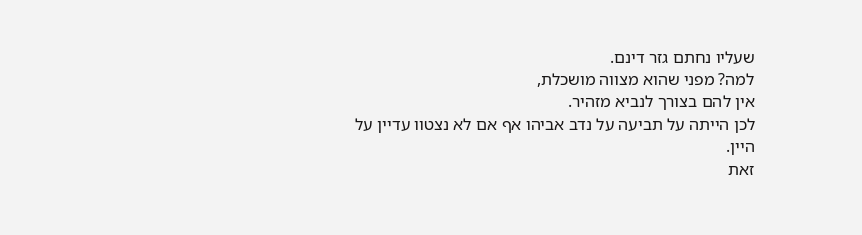שעליו נחתם גזר דינם.
למה? מפני שהוא מצווה מושכלת,
אין להם בצורך לנביא מזהיר.
לכן הייתה על תביעה על נדב אביהו אף אם לא נצטוו עדיין על היין.
זאת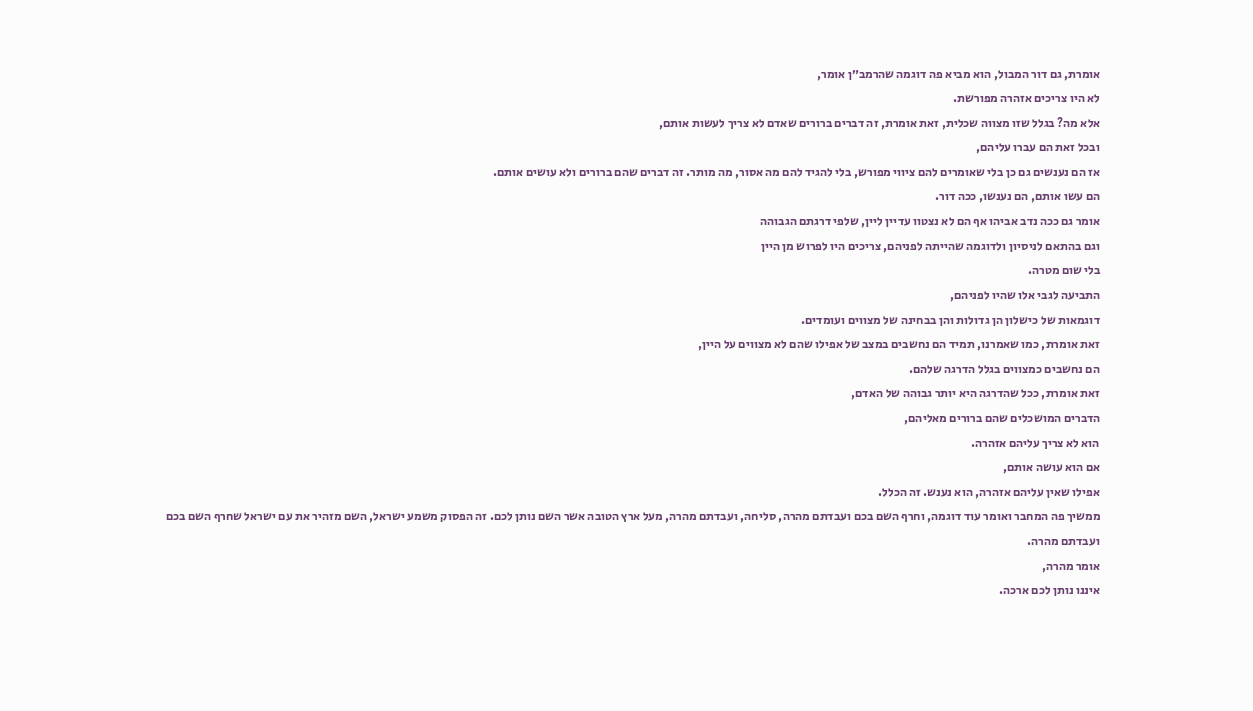אומרת, גם דור המבול, הוא מביא פה דוגמה שהרמב״ן אומר,
לא היו צריכים אזהרה מפורשת.
אלא מה? בגלל שזו מצווה שכלית, זאת אומרת, זה דברים ברורים שאדם לא צריך לעשות אותם,
ובכל זאת הם עברו עליהם,
אז הם נענשים גם כן בלי שאומרים להם ציווי מפורש, בלי להגיד להם מה אסור, מה מותר. זה דברים שהם ברורים ולא עושים אותם.
הם עשו אותם, הם נענשו, ככה דור.
אומר גם ככה נדב אביהו אף הם לא נצטוו עדיין ליין, שלפי דרגתם הגבוהה
וגם בהתאם לניסיון ולדוגמה שהייתה לפניהם, צריכים היו לפרוש מן היין
בלי שום מטרה.
התביעה לגבי אלו שהיו לפניהם,
דוגמאות של כישלון הן גדולות והן בבחינה של מצווים ועומדים.
זאת אומרת, כמו שאמרנו, תמיד הם נחשבים במצב של אפילו שהם לא מצווים על היין,
הם נחשבים כמצווים בגלל הדרגה שלהם.
זאת אומרת, ככל שהדרגה היא יותר גבוהה של האדם,
הדברים המושכלים שהם ברורים מאליהם,
הוא לא צריך עליהם אזהרה.
אם הוא עושה אותם,
אפילו שאין עליהם אזהרה, הוא נענש. זה הכלל.
ממשיך פה המחבר ואומר עוד דוגמה, וחרף השם בכם ועבדתם מהרה, סליחה, ועבדתם מהרה, מעל ארץ הטובה אשר השם נותן לכם. זה הפסוק משמע ישראל, השם מזהיר את עם ישראל שחרף השם בכם ועבדתם מהרה.
אומר מהרה,
איננו נותן לכם ארכה.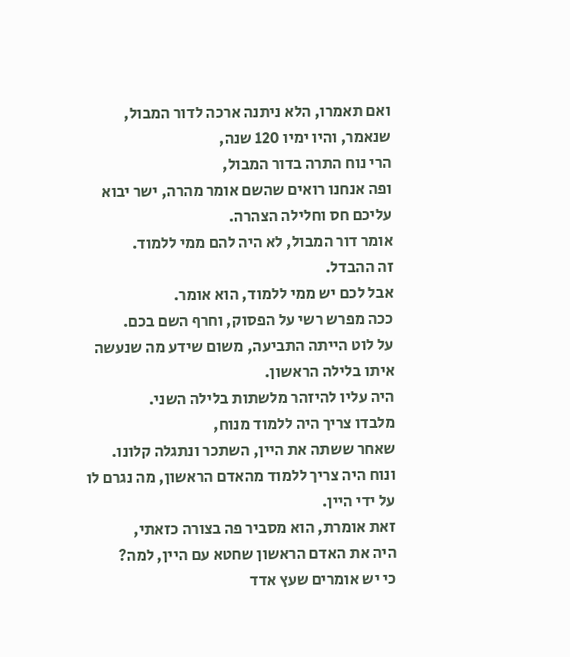ואם תאמרו, הלא ניתנה ארכה לדור המבול,
שנאמר, והיו ימיו 120 שנה,
הרי נוח התרה בדור המבול,
ופה אנחנו רואים שהשם אומר מהרה, ישר יבוא עליכם חס וחלילה הצהרה.
אומר דור המבול, לא היה להם ממי ללמוד.
זה ההבדל.
אבל לכם יש ממי ללמוד, הוא אומר.
ככה מפרש רשי על הפסוק, וחרף השם בכם.
על לוט הייתה התביעה, משום שידע מה שנעשה איתו בלילה הראשון.
היה עליו להיזהר מלשתות בלילה השני.
מלבדו צריך היה ללמוד מנוח,
שאחר ששתה את היין, השתכר ונתגלה קלונו.
ונוח היה צריך ללמוד מהאדם הראשון, מה נגרם לו על ידי היין.
זאת אומרת, הוא מסביר פה בצורה כזאתי,
היה את האדם הראשון שחטא עם היין, למה?
כי יש אומרים שעץ אדד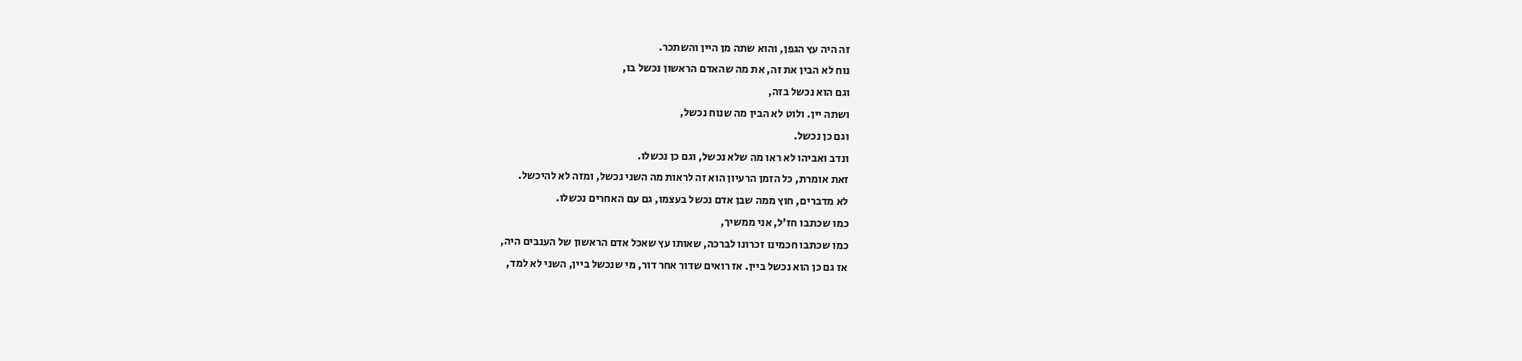זה היה עץ הגפן, והוא שתה מן היין והשתכר.
נוח לא הבין את זה, את מה שהאדם הראשון נכשל בו,
וגם הוא נכשל בזה,
ושתה יין. ולוט לא הבין מה שנוח נכשל,
וגם כן נכשל.
ונדב ואביהו לא ראו מה שלא נכשל, וגם כן נכשלו.
זאת אומרת, כל הזמן הרעיון הוא זה לראות מה השני נכשל, ומזה לא להיכשל.
לא מדברים, חוץ ממה שבן אדם נכשל בעצמו, גם עם האחרים נכשלו.
כמו שכתבו חז'ל, אני ממשיך,
כמו שכתבו חכמינו זכרונו לברכה, שאותו עץ שאכל אדם הראשון של הענבים היה,
אז גם כן הוא נכשל ביין. אז רואים שדור אחר דור, מי שנכשל ביין, השני לא למד,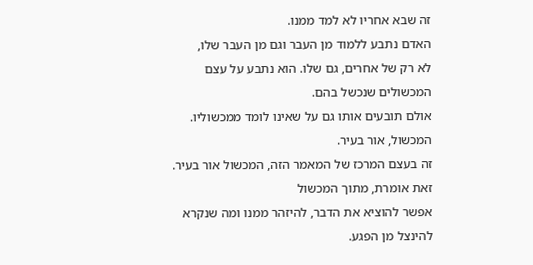זה שבא אחריו לא למד ממנו.
האדם נתבע ללמוד מן העבר וגם מן העבר שלו,
לא רק של אחרים, גם שלו. הוא נתבע על עצם המכשולים שנכשל בהם.
אולם תובעים אותו גם על שאינו לומד ממכשוליו.
המכשול, אור בעיר.
זה בעצם המרכז של המאמר הזה, המכשול אור בעיר. זאת אומרת, מתוך המכשול
אפשר להוציא את הדבר, להיזהר ממנו ומה שנקרא להינצל מן הפגע.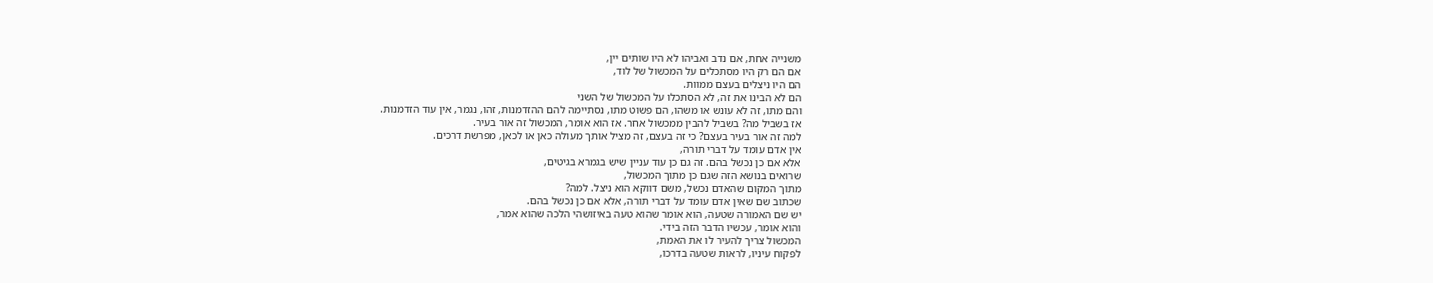משנייה אחת, אם נדב ואביהו לא היו שותים יין,
אם הם רק היו מסתכלים על המכשול של לוד,
הם היו ניצלים בעצם ממוות.
הם לא הבינו את זה, לא הסתכלו על המכשול של השני
והם מתו, זה לא עונש או משהו, הם פשוט מתו, נסתיימה להם ההזדמנות, זהו, נגמר, אין עוד הזדמנות.
אז בשביל מה? בשביל להבין ממכשול אחר. אז הוא אומר, המכשול זה אור בעיר.
למה זה אור בעיר בעצם? כי זה בעצם, זה מציל אותך מעולה כאן או לכאן, מפרשת דרכים.
אין אדם עומד על דברי תורה,
אלא אם כן נכשל בהם. זה גם כן עוד עניין שיש בגמרא בגיטים,
שרואים בנושא הזה שגם כן מתוך המכשול,
מתוך המקום שהאדם נכשל, משם דווקא הוא ניצל. למה?
שכתוב שם שאין אדם עומד על דברי תורה, אלא אם כן נכשל בהם.
יש שם האמורה שטעה, הוא אומר שהוא טעה באיזושהי הלכה שהוא אמר,
והוא אומר, עכשיו הדבר הזה בידי.
המכשול צריך להעיר לו את האמת,
לפקוח עיניו, לראות שטעה בדרכו,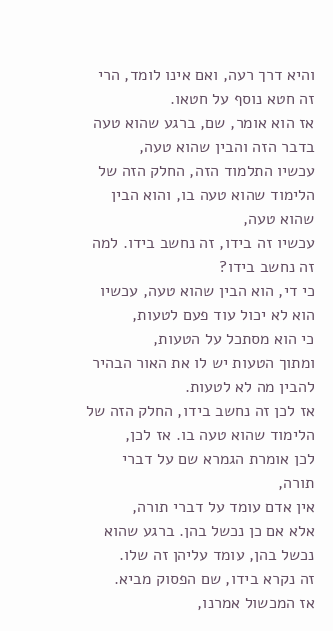והיא דרך רעה, ואם אינו לומד, הרי זה חטא נוסף על חטאו.
אז הוא אומר, שם, ברגע שהוא טעה בדבר הזה והבין שהוא טעה,
עכשיו התלמוד הזה, החלק הזה של הלימוד שהוא טעה בו, והוא הבין שהוא טעה,
עכשיו זה בידו, זה נחשב בידו. למה זה נחשב בידו?
כי די, הוא הבין שהוא טעה, עכשיו הוא לא יכול עוד פעם לטעות,
כי הוא מסתכל על הטעות,
ומתוך הטעות יש לו את האור הבהיר להבין מה לא לטעות.
אז לכן זה נחשב בידו, החלק הזה של הלימוד שהוא טעה בו. אז לכן,
לכן אומרת הגמרא שם על דברי תורה,
אין אדם עומד על דברי תורה,
אלא אם כן נכשל בהן. ברגע שהוא נכשל בהן, עומד עליהן זה שלו.
זה נקרא בידו, שם הפסוק מביא.
אז המכשול אמרנו,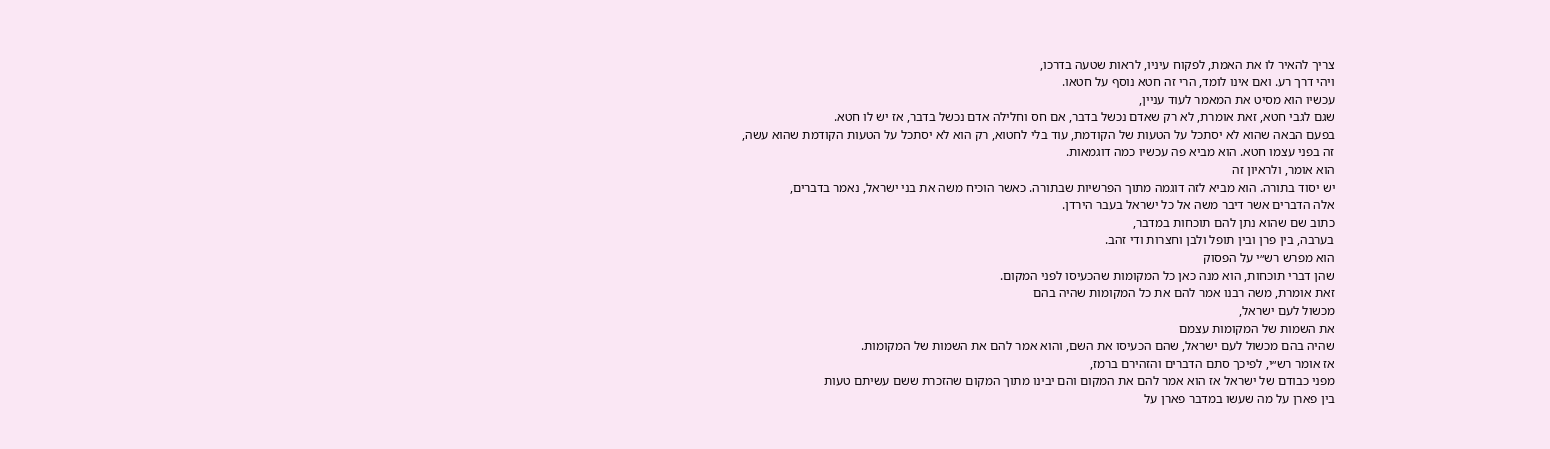צריך להאיר לו את האמת, לפקוח עיניו, לראות שטעה בדרכו,
ויהי דרך רע. ואם אינו לומד, הרי זה חטא נוסף על חטאו.
עכשיו הוא מסיט את המאמר לעוד עניין,
שגם לגבי חטא, זאת אומרת, לא רק שאדם נכשל בדבר, אם חס וחלילה אדם נכשל בדבר, אז יש לו חטא.
בפעם הבאה שהוא לא יסתכל על הטעות של הקודמת, עוד בלי לחטוא, רק הוא לא יסתכל על הטעות הקודמת שהוא עשה,
זה בפני עצמו חטא. הוא מביא פה עכשיו כמה דוגמאות.
הוא אומר, ולראיון זה
יש יסוד בתורה. הוא מביא לזה דוגמה מתוך הפרשיות שבתורה. כאשר הוכיח משה את בני ישראל, נאמר בדברים,
אלה הדברים אשר דיבר משה אל כל ישראל בעבר הירדן.
כתוב שם שהוא נתן להם תוכחות במדבר,
בערבה, בין פרן ובין תופל ולבן וחצרות ודי זהב.
הוא מפרש רש״י על הפסוק
שהן דברי תוכחות, הוא מנה כאן כל המקומות שהכעיסו לפני המקום.
זאת אומרת, משה רבנו אמר להם את כל המקומות שהיה בהם
מכשול לעם ישראל,
את השמות של המקומות עצמם
שהיה בהם מכשול לעם ישראל, שהם הכעיסו את השם, והוא אמר להם את השמות של המקומות.
אז אומר רש״י, לפיכך סתם הדברים והזהירם ברמז,
מפני כבודם של ישראל אז הוא אמר להם את המקום והם יבינו מתוך המקום שהזכרת ששם עשיתם טעות
בין פארן על מה שעשו במדבר פארן על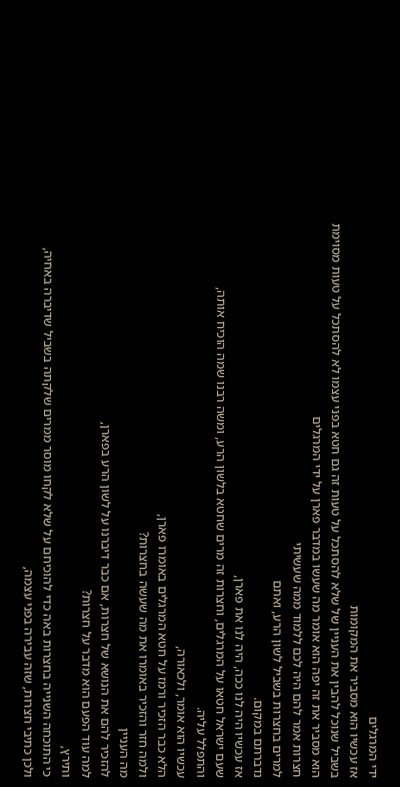ידי המרגלים
אז עכשיו הוא מסביר את המקומות
בשביל שנוכל להבין את העניין של שלא להסתכל על טעות זה גם חטא בפני עצמו לא להסתכל על טעות מסוימת
הוא מסביר את זה יפה הוא אומר מה שעשו במדבר פארן על ידי המרגלים
חצרות אמר להם היה לכם ללמוד ממה שעשיתי
למרים בחצרות בשביל לשון הרע, ואתם
נדברתם במקום.
אז עכשיו היה לנו ככה, היה לנו את פארן,
שעם ישראל חטאו על המרגלים, וחצרות זה מרים שחטא בלשון הרע, ומשה רבנו שמה הוכיח אותה,
והתפלל עליה.
עכשיו הוא אומר, ולכאורה,
הלא כבר הזכיר ורמז על חטא המרגלים באומרו פארן,
ולמה חזר והזכיר באומרו את מה שעשה בחצרות?
מה העניין
להזכיר להם את הנושא של חצרות, אם כבר דיברנו על לשון הרע בפארן,
למה עוד הפעם הוא מדבר על חצרות?
ותירץ,
כי התוכחה השנייה בחצרות באה כדי להוכיחם על שלא לקחו מוסר ממרים שלקתה בשביל שדיברה באחיה,
ולכן כתיבי חצרות, שזה עבירה בפני עצמה,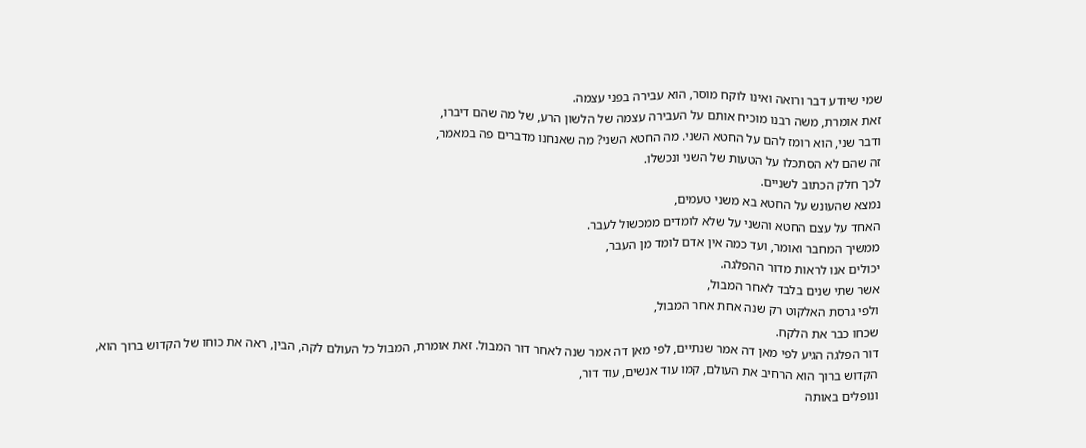שמי שיודע דבר ורואה ואינו לוקח מוסר, הוא עבירה בפני עצמה.
זאת אומרת, משה רבנו מוכיח אותם על העבירה עצמה של הלשון הרע, של מה שהם דיברו,
ודבר שני, הוא רומז להם על החטא השני. מה החטא השני? מה שאנחנו מדברים פה במאמר,
זה שהם לא הסתכלו על הטעות של השני ונכשלו.
לכך חלק הכתוב לשניים.
נמצא שהעונש על החטא בא משני טעמים,
האחד על עצם החטא והשני על שלא לומדים ממכשול לעבר.
ממשיך המחבר ואומר, ועד כמה אין אדם לומד מן העבר,
יכולים אנו לראות מדור ההפלגה.
אשר שתי שנים בלבד לאחר המבול,
ולפי גרסת האלקוט רק שנה אחת אחר המבול,
שכחו כבר את הלקח.
דור הפלגה הגיע לפי מאן דה אמר שנתיים, לפי מאן דה אמר שנה לאחר דור המבול. זאת אומרת, המבול כל העולם לקה, הבין, ראה את כוחו של הקדוש ברוך הוא,
הקדוש ברוך הוא הרחיב את העולם, קמו עוד אנשים, עוד דור,
ונופלים באותה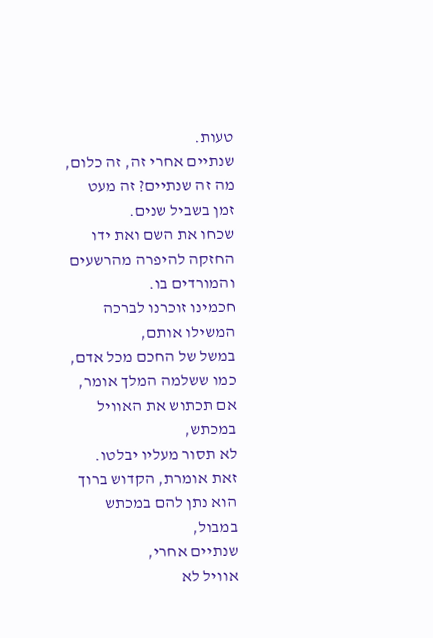טעות.
שנתיים אחרי זה, זה כלום, מה זה שנתיים? זה מעט זמן בשביל שנים.
שכחו את השם ואת ידו החזקה להיפרה מהרשעים והמורדים בו.
חכמינו זוכרנו לברכה המשילו אותם,
במשל של החכם מכל אדם, כמו ששלמה המלך אומר,
אם תכתוש את האוויל במכתש,
לא תסור מעליו יבלטו. זאת אומרת, הקדוש ברוך הוא נתן להם במכתש במבול,
שנתיים אחרי,
אוויל לא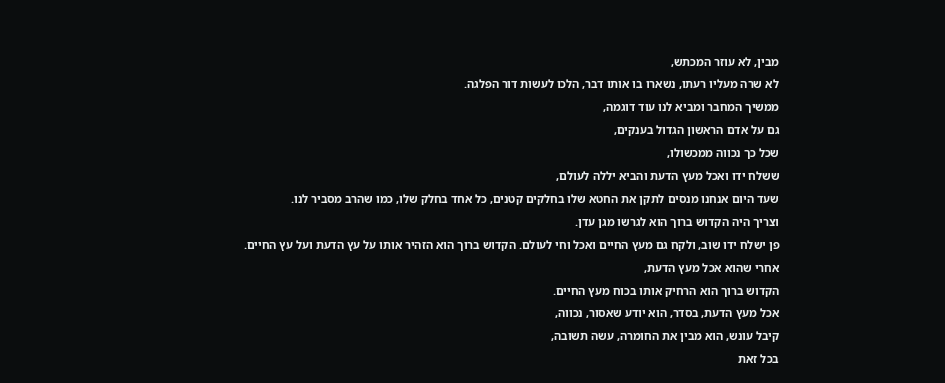מבין, לא עוזר המכתש,
לא שרה מעליו רעתו, נשארו בו אותו דבר, הלכו לעשות דור הפלגה.
ממשיך המחבר ומביא לנו עוד דוגמה,
גם על אדם הראשון הגדול בענקים,
שכל כך נכווה ממכשולו,
ששלח ידו ואכל מעץ הדעת והביא יללה לעולם,
שעד היום אנחנו מנסים לתקן את החטא שלו בחלקים קטנים, כל אחד בחלק שלו, כמו שהרב מסביר לנו.
וצריך היה הקדוש ברוך הוא לגרשו מגן עדן.
פן ישלח ידו שוב, ולקח גם מעץ החיים ואכל וחי לעולם. הקדוש ברוך הוא הזהיר אותו על עץ הדעת ועל עץ החיים.
אחרי שהוא אכל מעץ הדעת,
הקדוש ברוך הוא הרחיק אותו בכוח מעץ החיים.
אכל מעץ הדעת, בסדר, הוא יודע שאסור, נכווה,
קיבל עונש, הוא מבין את החומרה, עשה תשובה,
בכל זאת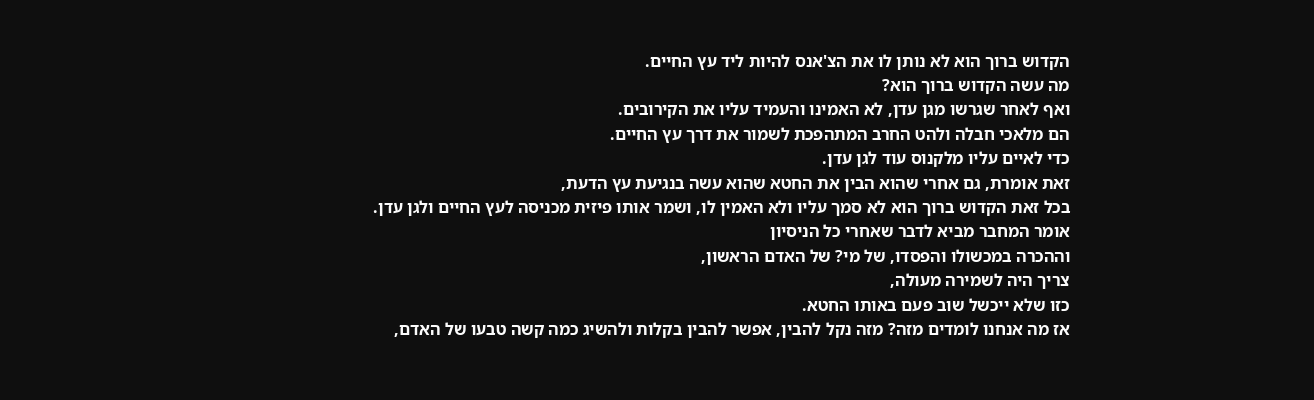הקדוש ברוך הוא לא נותן לו את הצ'אנס להיות ליד עץ החיים.
מה עשה הקדוש ברוך הוא?
ואף לאחר שגרשו מגן עדן, לא האמינו והעמיד עליו את הקירובים.
הם מלאכי חבלה ולהט החרב המתהפכת לשמור את דרך עץ החיים.
כדי לאיים עליו מלקנוס עוד לגן עדן.
זאת אומרת, גם אחרי שהוא הבין את החטא שהוא עשה בנגיעת עץ הדעת,
בכל זאת הקדוש ברוך הוא לא סמך עליו ולא האמין לו, ושמר אותו פיזית מכניסה לעץ החיים ולגן עדן.
אומר המחבר מביא לדבר שאחרי כל הניסיון
וההכרה במכשולו והפסדו, של מי? של האדם הראשון,
צריך היה לשמירה מעולה,
כזו שלא ייכשל שוב פעם באותו החטא.
אז מה אנחנו לומדים מזה? מזה נקל להבין, אפשר להבין בקלות ולהשיג כמה קשה טבעו של האדם,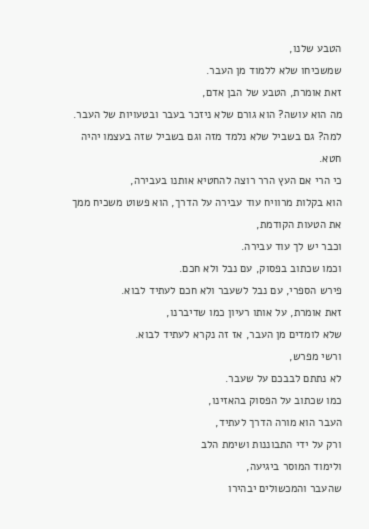הטבע שלנו,
שמשכיחו שלא ללמוד מן העבר.
זאת אומרת, הטבע של הבן אדם,
מה הוא עושה? הוא גורם שלא ניזכר בעבר ובטעויות של העבר.
למה? גם בשביל שלא נלמד מזה וגם בשביל שזה בעצמו יהיה חטא.
כי הרי אם העץ הרר רוצה להחטיא אותנו בעבירה,
הוא בקלות מרוויח עוד עבירה על הדרך, הוא פשוט משכיח ממך את הטעות הקודמת,
וכבר יש לך עוד עבירה.
וכמו שכתוב בפסוק, עם נבל ולא חכם.
פירש הספרי, עם נבל לשעבר ולא חכם לעתיד לבוא.
זאת אומרת, על אותו רעיון כמו שדיברנו,
שלא לומדים מן העבר, אז זה נקרא לעתיד לבוא.
ורשי מפרש,
לא נתתם לבבכם על שעבר.
כמו שכתוב על הפסוק בהאזינו,
העבר הוא מורה הדרך לעתיד,
ורק על ידי התבוננות ושימת הלב
ולימוד המוסר ביגיעה,
שהעבר והמכשולים יבהירו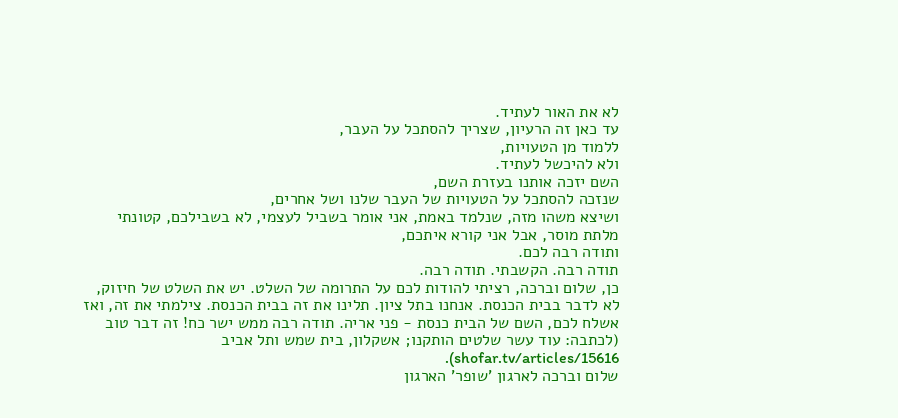לא את האור לעתיד.
עד כאן זה הרעיון, שצריך להסתכל על העבר,
ללמוד מן הטעויות,
ולא להיכשל לעתיד.
השם יזכה אותנו בעזרת השם,
שנזכה להסתכל על הטעויות של העבר שלנו ושל אחרים,
ושיצא משהו מזה, שנלמד באמת, אני אומר בשביל לעצמי, לא בשבילכם, קטונתי מלתת מוסר, אבל אני קורא איתכם,
ותודה רבה לכם.
תודה רבה. הקשבתי. תודה רבה.
כן, שלום וברכה, רציתי להודות לכם על התרומה של השלט. יש את השלט של חיזוק, לא לדבר בבית הכנסת. אנחנו בתל ציון. תלינו את זה בבית הכנסת. צילמתי את זה, ואז אשלח לכם, השם של הבית כנסת - פני אריה. תודה רבה ממש ישר כח! זה דבר טוב (לכתבה: עוד עשר שלטים הותקנו; אשקלון, בית שמש ותל אביב shofar.tv/articles/15616).
שלום וברכה לארגון 'שופר' הארגון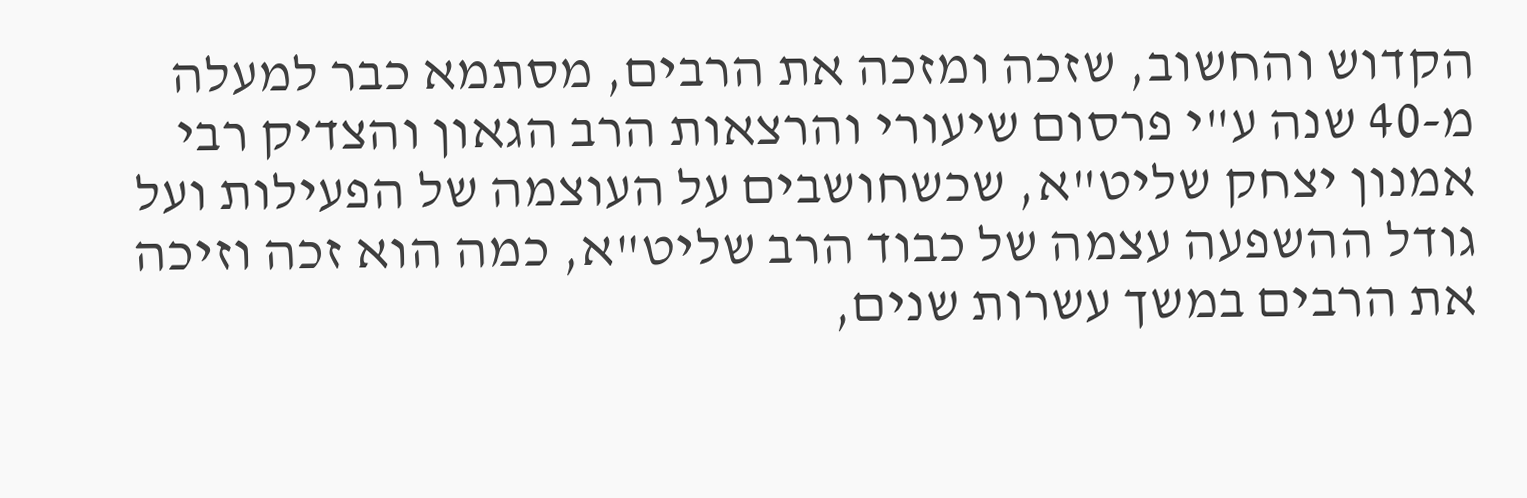הקדוש והחשוב, שזכה ומזכה את הרבים, מסתמא כבר למעלה מ-40 שנה ע"י פרסום שיעורי והרצאות הרב הגאון והצדיק רבי אמנון יצחק שליט"א, שכשחושבים על העוצמה של הפעילות ועל גודל ההשפעה עצמה של כבוד הרב שליט"א, כמה הוא זכה וזיכה את הרבים במשך עשרות שנים,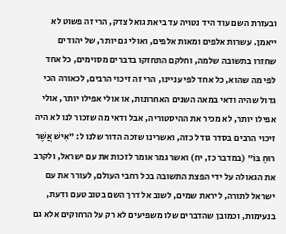ובעזרת השם עוד היד נטויה עד ביאת גואל צדק, הרי זה פשוט לא ייאמן. עשרות אלפים ומאות אלפים, ואולי גם יותר, של יהודים שחזרו בתשובה שלמה, וחלקם התחזקו בדברים מסוימים, כל אחד לפי מה שהוא, כל אחד לפי עניינו, הרי זה זיכוי הרבים, לכאורה הכי גדול שהיה ודאי במאה השנים האחרונות, או אולי אפילו יותר, אולי אפילו יותר, לא מכיר את ההיסטוריה, אבל ודאי מה שזכור לנו לא היה זיכוי הרבים בסדר גודל כזה, ואשרינו שזכה הדור שלנו ל: "אִישׁ אֲשֶׁר רוּחַ בּוֹ" (במדבר כז, יח) ואשר גמר אומר לזכות את עם ישראל, ולקרב את הגאולה על ידי הפצת התשובה בכל רחבי העולם, לעורר את עם ישראל לתורה, ליראת שמים, לשוב אל דרך השם בטוב טעם ודעת, בנעימות, וכמובן שהדברים שלו משפיעים לא רק על הרחוקים אלא גם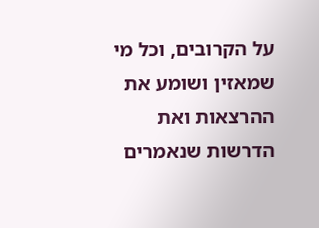על הקרובים, וכל מי שמאזין ושומע את ההרצאות ואת הדרשות שנאמרים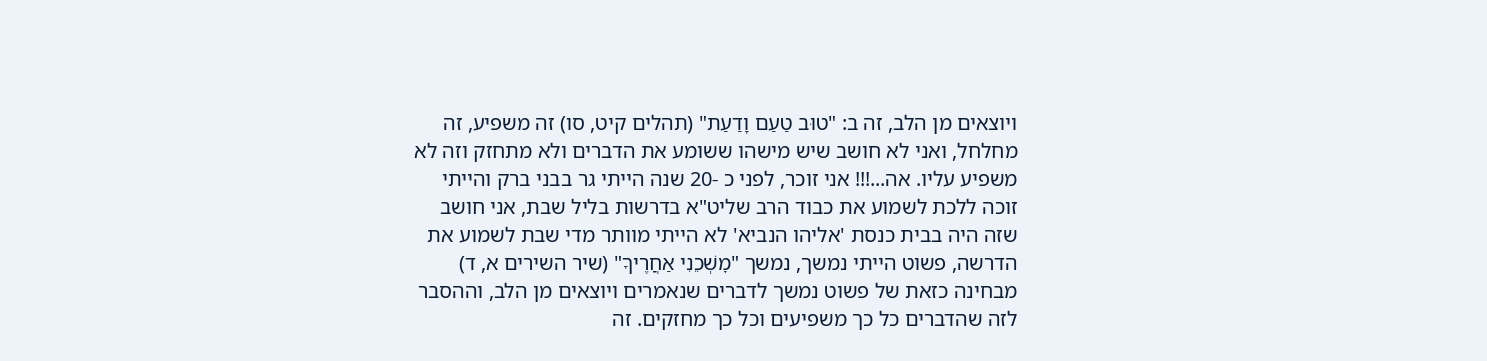ויוצאים מן הלב, זה ב: "טוּב טַעַם וָדַעַת" (תהלים קיט, סו) זה משפיע, זה מחלחל, ואני לא חושב שיש מישהו ששומע את הדברים ולא מתחזק וזה לא משפיע עליו. אה...!!! אני זוכר, לפני כ -20 שנה הייתי גר בבני ברק והייתי זוכה ללכת לשמוע את כבוד הרב שליט"א בדרשות בליל שבת, אני חושב שזה היה בבית כנסת 'אליהו הנביא' לא הייתי מוותר מדי שבת לשמוע את הדרשה, פשוט הייתי נמשך, נמשך "מׇשְׁכֵנִי אַחֲרֶיךָ" (שיר השירים א, ד) מבחינה כזאת של פשוט נמשך לדברים שנאמרים ויוצאים מן הלב, וההסבר לזה שהדברים כל כך משפיעים וכל כך מחזקים. זה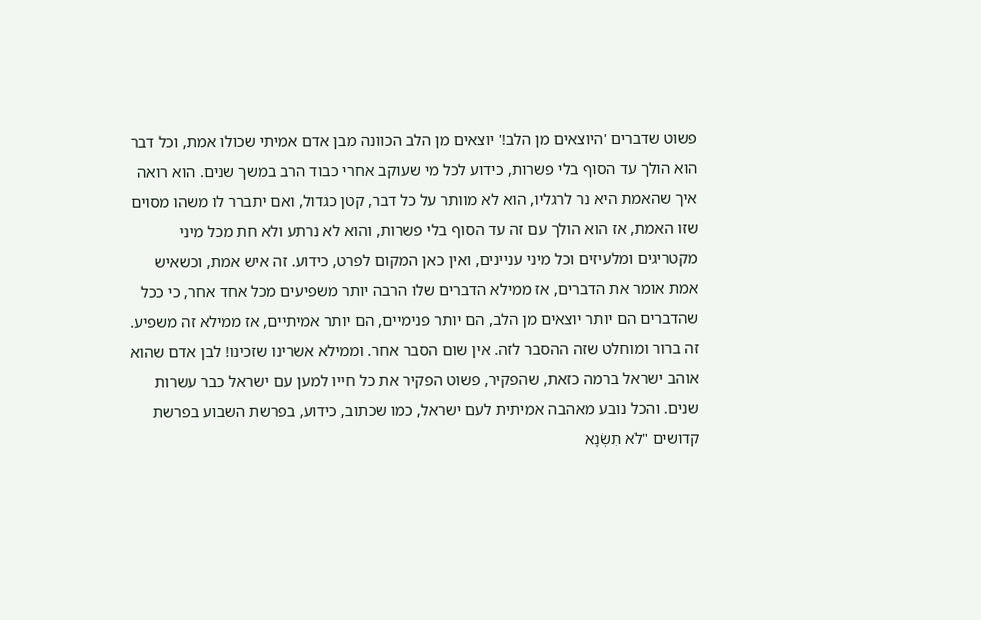פשוט שדברים 'היוצאים מן הלב!' יוצאים מן הלב הכוונה מבן אדם אמיתי שכולו אמת, וכל דבר הוא הולך עד הסוף בלי פשרות, כידוע לכל מי שעוקב אחרי כבוד הרב במשך שנים. הוא רואה איך שהאמת היא נר לרגליו, הוא לא מוותר על כל דבר, קטן כגדול, ואם יתברר לו משהו מסוים שזו האמת, אז הוא הולך עם זה עד הסוף בלי פשרות, והוא לא נרתע ולא חת מכל מיני מקטריגים ומלעיזים וכל מיני עניינים, ואין כאן המקום לפרט, כידוע. זה איש אמת, וכשאיש אמת אומר את הדברים, אז ממילא הדברים שלו הרבה יותר משפיעים מכל אחד אחר, כי ככל שהדברים הם יותר יוצאים מן הלב, הם יותר פנימיים, הם יותר אמיתיים, אז ממילא זה משפיע. זה ברור ומוחלט שזה ההסבר לזה. אין שום הסבר אחר. וממילא אשרינו שזכינו! לבן אדם שהוא אוהב ישראל ברמה כזאת, שהפקיר, פשוט הפקיר את כל חייו למען עם ישראל כבר עשרות שנים. והכל נובע מאהבה אמיתית לעם ישראל, כמו שכתוב, כידוע, בפרשת השבוע בפרשת קדושים "לֹא תִשְׂנָא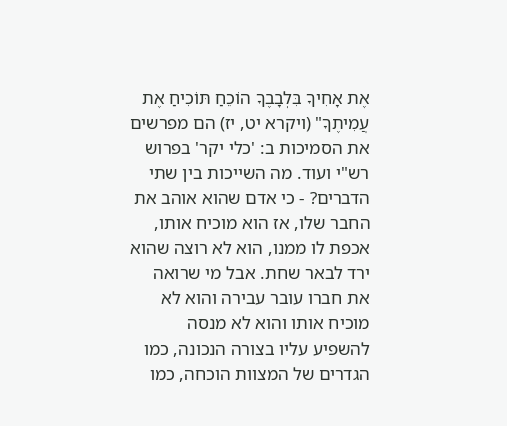אֶת אָחִיךָ בִּלְבָבֶךָ הוֹכֵחַ תּוֹכִיחַ אֶת עֲמִיתֶךָ" (ויקרא יט, יז) הם מפרשים את הסמיכות ב: 'כלי יקר' בפרוש רש"י ועוד. מה השייכות בין שתי הדברים? - כי אדם שהוא אוהב את החבר שלו, אז הוא מוכיח אותו, אכפת לו ממנו, הוא לא רוצה שהוא ירד לבאר שחת. אבל מי שרואה את חברו עובר עבירה והוא לא מוכיח אותו והוא לא מנסה להשפיע עליו בצורה הנכונה, כמו הגדרים של המצוות הוכחה, כמו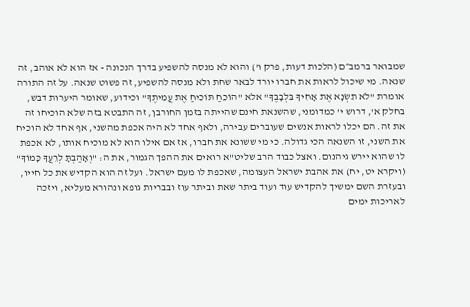שמבואר ברמב״ם (הלכות דעות, פרק ו') והוא לא מנסה להשפיע בדרך הנכונה - אז הוא לא אוהב, זה שנאה. מי שיכול לראות את חברו יורד לבאר שחת ולא מנסה להשפיע, זה פשוט שנאה. על זה התורה אומרת "לֹא תִשְׂנָא אֶת אָחִיךָ בִּלְבָבֶךָ" אלא "הוֹכֵחַ תּוֹכִיחַ אֶת עֲמִיתֶךָ" וכידוע, שאומר היערות דבש, בחלק א', דרוש י' כמדומני, שהשנאת חינם שהייתה בזמן החורבן, זה התבטא בזה שלא הוכיחו זה את זה. הם יכלו לראות אנשים שעוברים עבירה, ולאף אחד לא היה אכפת מהשני, אף אחד לא הוכיח את השני, זו השנאה הכי גדולה. כי מי ששונא את חברו, אז אם אילו הוא לא מוכיח אותו, לא אכפת לו שהוא יירש גיהנום. ואצל כבוד הרב שליט"א רואים את ההפך הגמור, את ה: "וְאָהַבְתָּ לְרֵעֲךָ כָּמוֹךָ" (ויקרא יט, יח) את אהבת ישראל העצומה, שאכפת לו מעם ישראל. ועל זה הוא הקדיש את כל חייו, ובעזרת השם ימשיך להקדיש עוד ועוד ביתר שאת וביתר עוז ובבריות גופא ונהורא מעליא, ויזכה לאריכות ימים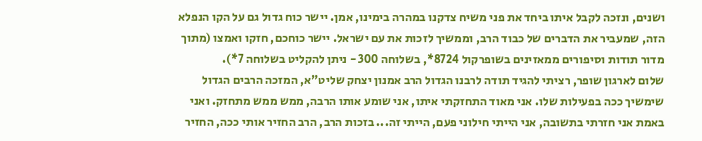ושנים, ונזכה לקבל איתו ביחד את פני משיח צדקנו במהרה בימינו, אמן. יישר כוח גדול גם על הקו הנפלא הזה, שמעביר את הדברים של כבוד הרב, וממשיך לזכות את עם ישראל. יישר כוחכם, חזקו ואמצו (מתוך מדור תודות וסיפורים ממאזינים בשופרקול 8724*, בשלוחה 300 - ניתן להקליט בשלוחה 7*).
שלום לארגון שופר, רציתי להגיד תודה לרבנו הגדול הרב אמנון יצחק שליט"א, המזכה הרבים הגדול שימשיך ככה בפעילות שלו. אני מאוד התחזקתי איתו, אני שומע אותו הרבה, ממש ממש מתחזק. ואני באמת אני חזרתי בתשובה, אני הייתי חילוני פעם, הייתי זה... בזכות הרב, הרב החזיר אותי ככה, החזיר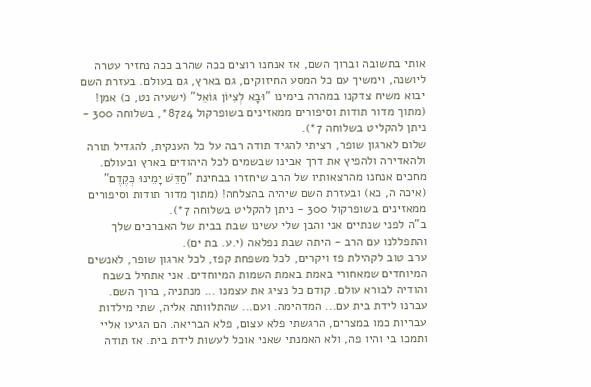אותי בתשובה וברוך השם, אז אנחנו רוצים ככה שהרב ככה נחזיר עטרה ליושנה, וימשיך עם כל המסע החיזוקים, גם בארץ, גם בעולם. בעזרת השם יבוא משיח צדקנו במהרה בימינו "וּבָא לְצִיּוֹן גּוֹאֵל" (ישעיה נט, כ) אמן! (מתוך מדור תודות וסיפורים ממאזינים בשופרקול 8724*, בשלוחה 300 - ניתן להקליט בשלוחה 7*).
שלום לארגון שופר, רציתי להגיד תודה רבה על כל הענקית, להגדיל תורה ולהאדירה ולהפיץ את דרך אבינו שבשמים לכל היהודים בארץ ובעולם. מחכים אנחנו מהרצאותיו של הרב שיחזרו בבחינת "חַדֵּשׁ יָמֵינוּ כְּקֶדֶם" (איכה ה, כא) ובעזרת השם שיהיה בהצלחה! (מתוך מדור תודות וסיפורים ממאזינים בשופרקול 300 - ניתן להקליט בשלוחה 7*).
ב"ה לפני שנתיים אני והבן שלי עשינו שבת בבית של האברכים שלך והתפללנו עם הרב - היתה שבת נפלאה (י.ע. בת ים).
ערב טוב לקהילת פז ויקרים, לכל משפחת קפז, לכל ארגון שופר, לאנשים המיוחדים שמאחורי באמת באמת השמות המיוחדים. אני אתחיל בשבח והודיה לבורא עולם. קודם כל נציג את עצמנו ... מנתניה, ברוך השם. עברנו לידת בית עם... המדהימה. ועם... שהתלוותה אליה, שתי מילדות עבריות כמו במצרים, הרגשתי פלא עצום, פלא הבריאה. הם הגיעו אליי ותמכו בי והיו פה, ולא האמנתי שאני אוכל לעשות לידת בית. אז תודה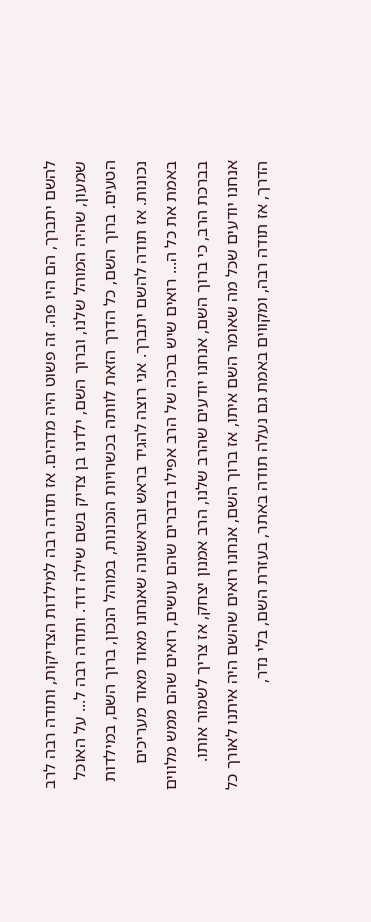להשם יתברך, הם היו פה. זה פשוט היה מדהים. אז תודה רבה למילדות הצדיקות, ותודה רבה לרב שמעון, שהיה המוהל שלנו, וברוך השם, ילדנו בן צדיק בשם שילה דוד. ותודה רבה ל... על האוכל הטעים. ברוך השם, כל הדרך הזאת לוותה בכשרויות הנכונות, במוהל הנכון, ברוך השם, במילדות נכונות. אז תודה להשם יתברך. אני רוצה להגיד בראש ובראשונה שאנחנו מאוד מאוד מעריכים באמת את כל ה... רואים שיש ברכה של הרב אפילו בדברים שהם עושים, רואים שהם ממש מלווים בברכת הרב, כי ברוך השם, אנחנו יודעים שהרב שלנו, הרב אמנון יצחק, אז צריך לשמור אותו. אנחנו יודעים שכל מה שאומר השם איתו, אז ברוך השם, אנחנו רואים שהשם היה איתנו לאורך כל הדרך, אז תודה רבה, ומקווים באמת גם נעלה תודה באתר, בעזרת השם, בלי נדר,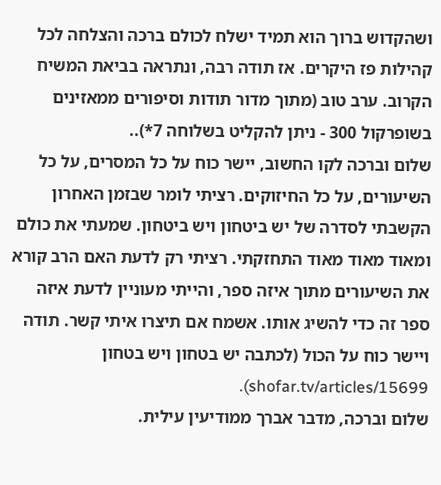ושהקדוש ברוך הוא תמיד ישלח לכולם ברכה והצלחה לכל קהילות פז היקרים. אז תודה רבה, ונתראה בביאת המשיח הקרוב. ערב טוב (מתוך מדור תודות וסיפורים ממאזינים בשופרקול 300 - ניתן להקליט בשלוחה 7*)..
שלום וברכה לקו החשוב, יישר כוח על כל המסרים, על כל השיעורים, על כל החיזוקים. רציתי לומר שבזמן האחרון הקשבתי לסדרה של יש ביטחון ויש ביטחון. שמעתי את כולם ומאוד מאוד מאוד התחזקתי. רציתי רק לדעת האם הרב קורא את השיעורים מתוך איזה ספר, והייתי מעוניין לדעת איזה ספר זה כדי להשיג אותו. אשמח אם תיצרו איתי קשר. תודה ויישר כוח על הכול (לכתבה יש בטחון ויש בטחון shofar.tv/articles/15699).
שלום וברכה, מדבר אברך ממודיעין עילית.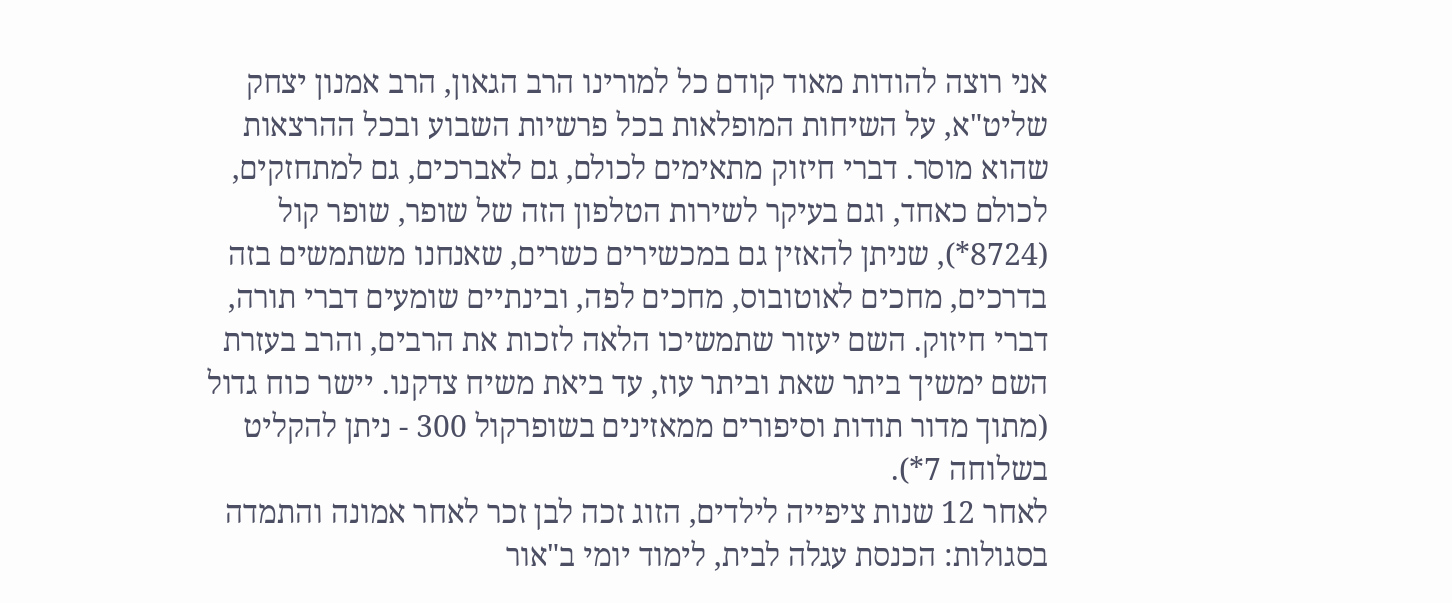אני רוצה להודות מאוד קודם כל למורינו הרב הגאון, הרב אמנון יצחק שליט"א, על השיחות המופלאות בכל פרשיות השבוע ובכל ההרצאות שהוא מוסר. דברי חיזוק מתאימים לכולם, גם לאברכים, גם למתחזקים, לכולם כאחד, וגם בעיקר לשירות הטלפון הזה של שופר, שופר קול (8724*), שניתן להאזין גם במכשירים כשרים, שאנחנו משתמשים בזה בדרכים, מחכים לאוטובוס, מחכים לפה, ובינתיים שומעים דברי תורה, דברי חיזוק. השם יעזור שתמשיכו הלאה לזכות את הרבים, והרב בעזרת השם ימשיך ביתר שאת וביתר עוז, עד ביאת משיח צדקנו. יישר כוח גדול (מתוך מדור תודות וסיפורים ממאזינים בשופרקול 300 - ניתן להקליט בשלוחה 7*).
לאחר 12 שנות ציפייה לילדים, הזוג זכה לבן זכר לאחר אמונה והתמדה בסגולות: הכנסת עגלה לבית, לימוד יומי ב"אור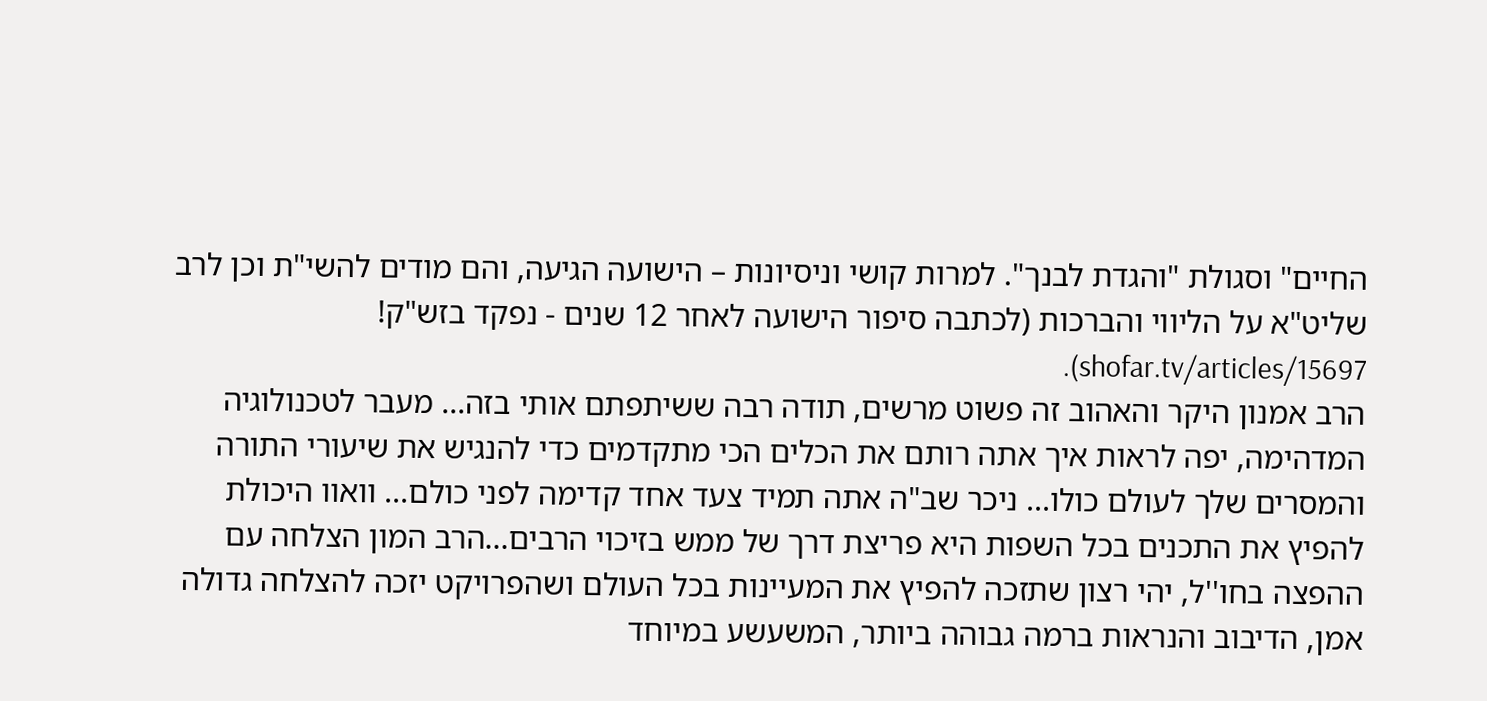החיים" וסגולת "והגדת לבנך". למרות קושי וניסיונות – הישועה הגיעה, והם מודים להשי"ת וכן לרב שליט"א על הליווי והברכות (לכתבה סיפור הישועה לאחר 12 שנים - נפקד בזש"ק! shofar.tv/articles/15697).
הרב אמנון היקר והאהוב זה פשוט מרשים, תודה רבה ששיתפתם אותי בזה... מעבר לטכנולוגיה המדהימה, יפה לראות איך אתה רותם את הכלים הכי מתקדמים כדי להנגיש את שיעורי התורה והמסרים שלך לעולם כולו... ניכר שב"ה אתה תמיד צעד אחד קדימה לפני כולם... וואוו היכולת להפיץ את התכנים בכל השפות היא פריצת דרך של ממש בזיכוי הרבים...הרב המון הצלחה עם ההפצה בחו''ל, יהי רצון שתזכה להפיץ את המעיינות בכל העולם ושהפרויקט יזכה להצלחה גדולה אמן, הדיבוב והנראות ברמה גבוהה ביותר, המשעשע במיוחד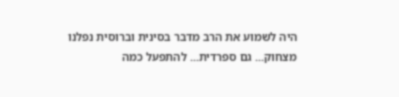היה לשמוע את הרב מדבר בסינית וברוסית נפלנו מצחוק... גם ספרדית... להתפעל כמה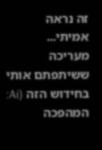זה נראה אמיתי... מעריכה ששיתפתם אותי בחידוש הזה (Ai: המהפכה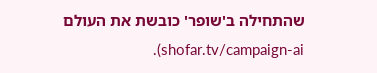שהתחילה ב'שופר' כובשת את העולם shofar.tv/campaign-ai).